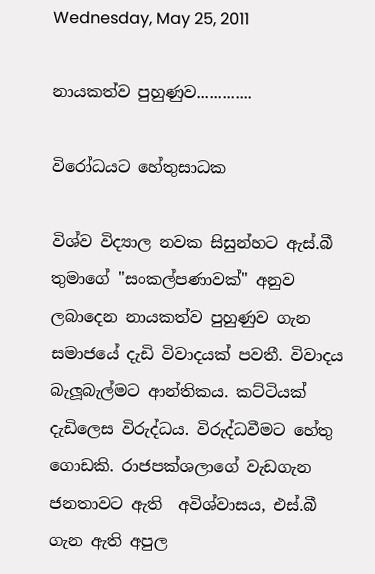Wednesday, May 25, 2011

නායකත්ව පුහුණුව.............

විරෝධයට හේතුසාධක

විශ්ව විද්‍යාල නවක සිසුන්හට ඇස්.බී තුමාගේ "සංකල්පණාවක්" අනුව ලබාදෙන නායකත්ව පුහුණුව ගැන සමාජයේ දැඩි විවාදයක් පවතී. විවාදය බැලූබැල්මට ආන්තිකය. කට්ටියක් දැඩිලෙස විරුද්ධය. විරුද්ධවීමට හේතු ගොඩකි. රාජපක්ශලාගේ වැඩගැන ජනතාවට ඇති  අවිශ්වාසය, එස්.බී ගැන ඇති අපුල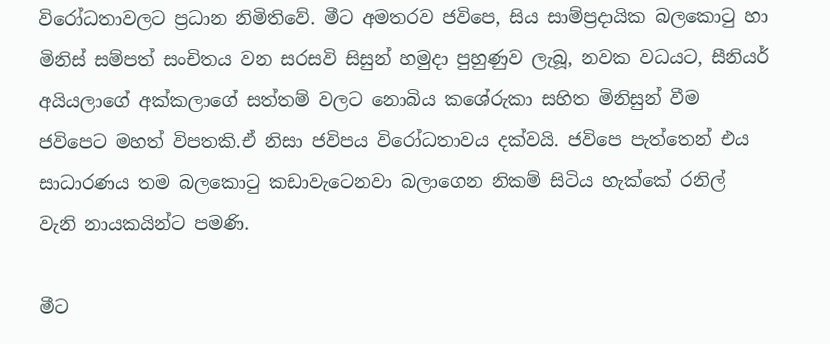විරෝධතාවලට ප්‍රධාන නිමිතිවේ. මීට අමතරව ජවිපෙ, සිය සාම්ප්‍රදායික බලකොටු හා මිනිස් සම්පත් සංචිතය වන සරසවි සිසුන් හමුදා පුහුණුව ලැබූ, නවක වධයට, සීනියර් අයියලාගේ අක්කලාගේ සත්තම් වලට නොබිය කශේරුකා සහිත මිනිසුන් වීම ජවිපෙට මහත් විපතකි.ඒ නිසා ජවිපය විරෝධතාවය දක්වයි. ජවිපෙ පැත්තෙන් එය සාධාරණය තම බලකොටු කඩාවැටෙනවා බලාගෙන නිකම් සිටිය හැක්කේ රනිල් වැනි නායකයින්ට පමණි.

මීට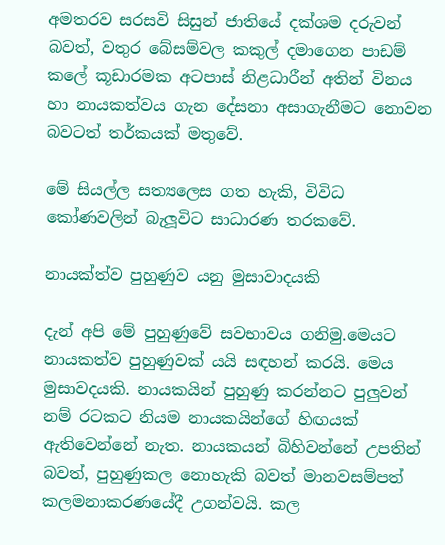අමතරව සරසවි සිසුන් ජාතියේ දක්ශම දරුවන් බවත්, වතුර බේසම්වල කකුල් දමාගෙන පාඩම් කලේ කූඩාරමක අටපාස් නිළධාරීන් අතින් විනය හා නායකත්වය ගැන දේසනා අසාගැනීමට නොවන බවටත් තර්කයක් මතුවේ.

මේ සියල්ල සත්‍යලෙස ගත හැකි, විවිධ කෝණවලින් බැලූවිට සාධාරණ තරකවේ.

නායක්ත්ව පුහුණුව යනු මුසාවාදයකි

දැන් අපි මේ පුහුණුවේ සවභාවය ගනිමු.මෙයට නායකත්ව පුහුණුවක් යයි සඳහන් කරයි. මෙය මුසාවදයකි. නායකයින් පුහුණු කරන්නට පුලුවන් නම් රටකට නියම නායකයින්ගේ හිඟයක් ඇතිවෙන්නේ නැත. නායකයන් බිහිවන්නේ උපතින් බවත්, පුහුණුකල නොහැකි බවත් මානවසම්පත් කලමනාකරණයේදී උගන්වයි. කල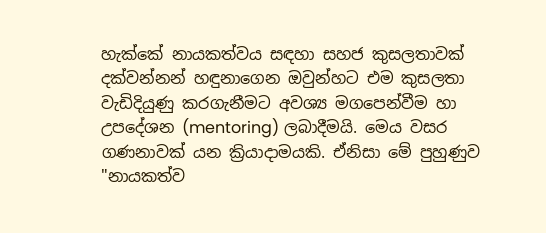හැක්කේ නායකත්වය සඳහා සහජ කුසලතාවක් දක්වන්නන් හඳුනාගෙන ඔවුන්හට එම කුසලතා වැඩිදියුණු කරගැනීමට අවශ්‍ය මගපෙන්වීම හා උපදේශන (mentoring) ලබාදීමයි. මෙය වසර ගණනාවක් යන ක්‍රියාදාමයකි. ඒනිසා මේ පුහුණුව "නායකත්ව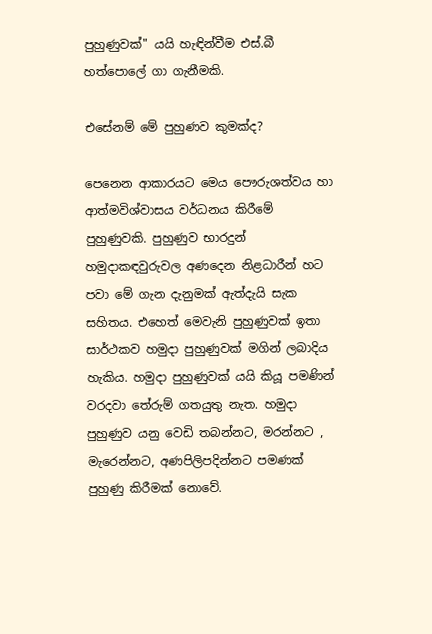පුහුණුවක්" යයි හැඳින්වීම එස්.බී හත්පොලේ ගා ගැනීමකි.

එසේනම් මේ පුහුණව කුමක්ද?

පෙනෙන ආකාරයට මෙය පෞරුශත්වය හා ආත්මවිශ්වාසය වර්ධනය කිරීමේ පුහුණුවකි. පුහුණුව භාරදුන් හමුදාකඳවුරුවල අණදෙන නිළධාරීන් හට පවා මේ ගැන දැනුමක් ඇත්දැයි සැක සහිතය. එහෙත් මෙවැනි පුහුණුවක් ඉතා සාර්ථකව හමුදා පුහුණුවක් මගින් ලබාදිය හැකිය. හමුදා පුහුණුවක් යයි කියූ පමණින් වරදවා තේරුම් ගතයුතු නැත. හමුදා පුහුණුව යනු වෙඩි තබන්නට, මරන්නට , මැරෙන්නට, අණපිලිපදින්නට පමණක් පුහුණු කිරීමක් නොවේ.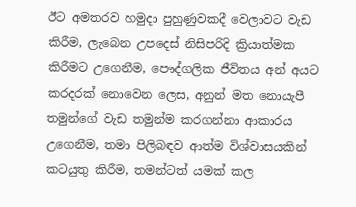ඊට අමතරව හමුදා පුහුණුවකදී වෙලාවට වැඩ කිරීම, ලැබෙන උපදෙස් නිසිපරිදි ක්‍රියාත්මක කිරීමට උගෙනීම, පෞද්ගලික ජීවිතය අන් අයට කරදරක් නොවෙන ලෙස, අනුන් මත නොයැපී තමුන්ගේ වැඩ තමුන්ම කරගන්නා ආකාරය උගෙනීම, තමා පිලිබඳව ආත්ම විශ්වාසයකින් කටයුතු කිරීම, තමන්ටත් යමක් කල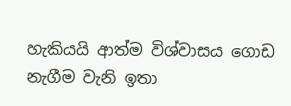හැකියයි ආත්ම විශ්වාසය ගොඩ නැගීම වැනි ඉතා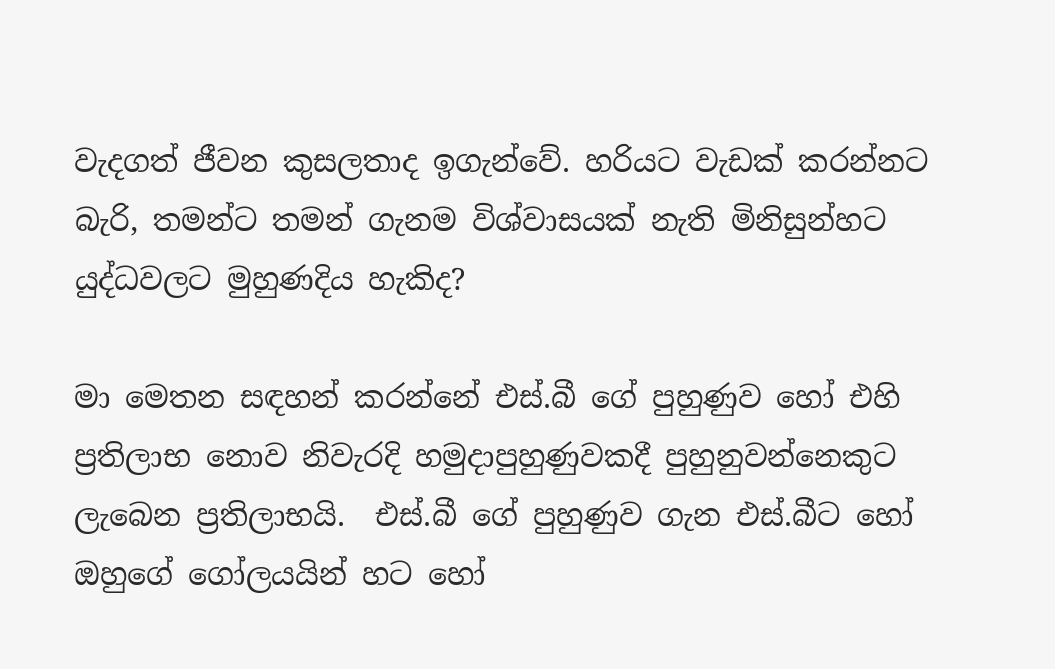වැදගත් ජීවන කුසලතාද ඉගැන්වේ. හරියට වැඩක් කරන්නට බැරි, තමන්ට තමන් ගැනම විශ්වාසයක් නැති මිනිසුන්හට යුද්ධවලට මුහුණදිය හැකිද?

මා මෙතන සඳහන් කරන්නේ එස්.බී ගේ පුහුණුව හෝ එහි ප්‍රතිලාභ නොව නිවැරදි හමුදාපුහුණුවකදී පුහුනුවන්නෙකුට ලැබෙන ප්‍රතිලාභයි.  එස්.බී ගේ පුහුණුව ගැන එස්.බීට හෝ ඔහුගේ ගෝලයයින් හට හෝ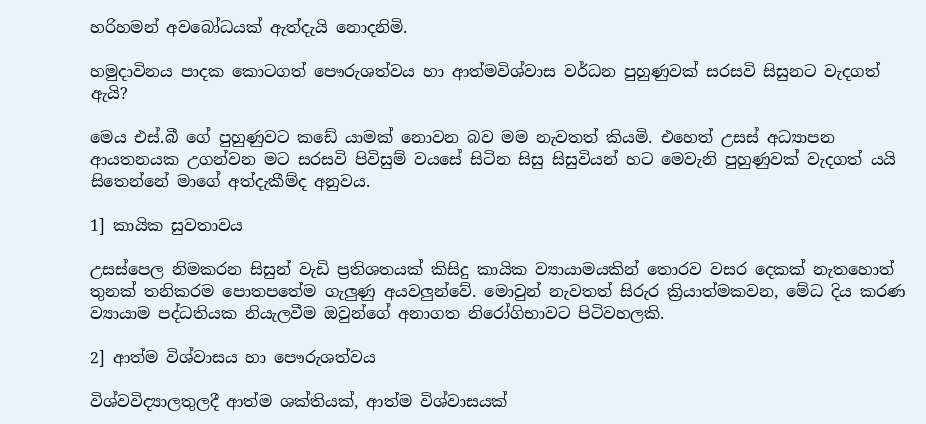හරිහමන් අවබෝධයක් ඇත්දැයි නොදනිමි.

හමුදාවිනය පාදක කොටගත් පෞරුශත්වය හා ආත්මවිශ්වාස වර්ධන පුහුණුවක් සරසවි සිසුනට වැදගත් ඇයි?

මෙය එස්.බී ගේ පුහුණුවට කඩේ යාමක් නොවන බව මම නැවතත් කියමි. එහෙත් උසස් අධ්‍යාපන ආයතනයක උගන්වන මට සරසවි පිවිසුම් වයසේ සිටින සිසු සිසුවියන් හට මෙවැනි පුහුණුවක් වැදගත් යයි සිතෙන්නේ මාගේ අත්දැකීම්ද අනුවය.

1] කායික සුවතාවය

උසස්පෙල නිමකරන සිසුන් වැඩි ප්‍රතිශතයක් කිසිදු කායික ව්‍යායාමයකින් තොරව වසර දෙකක් නැතහොත් තුනක් තනිකරම පොතපතේම ගැලුණු අයවලුන්වේ. මොවුන් නැවතත් සිරුර ක්‍රියාත්මකවන, මේධ දිය කරණ ව්‍යායාම පද්ධතියක නියැලවීම ඔවුන්ගේ අනාගත නිරෝගිභාවට පිටිවහලකි.

2] ආත්ම විශ්වාසය හා පෞරුශත්වය

විශ්වවිද්‍යාලතුලදී ආත්ම ශක්තියක්, ආත්ම විශ්වාසයක්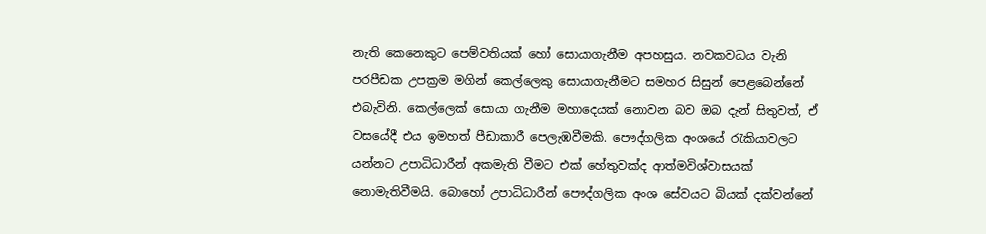නැති කෙනෙකුට පෙම්වතියක් හෝ සොයාගැනීම අපහසුය. නවකවධය වැනි පරපීඩක උපක්‍රම මගින් කෙල්ලෙකු සොයාගැනීමට සමහර සිසුන් පෙළබෙන්නේ එබැවිනි. කෙල්ලෙක් සොයා ගැනීම මහාදෙයක් නොවන බව ඔබ දැන් සිතුවත්, ඒ වසයේදී එය ඉමහත් පීඩාකාරී පෙලැඹවීමකි. පෞද්ගලික අංශයේ රැකියාවලට යන්නට උපාධිධාරීන් අකමැති වීමට එක් හේතුවක්ද ආත්මවිශ්වාසයක් නොමැතිවීමයි. බොහෝ උපාධිධාරීන් පෞද්ගලික අංශ සේවයට බියක් දක්වන්නේ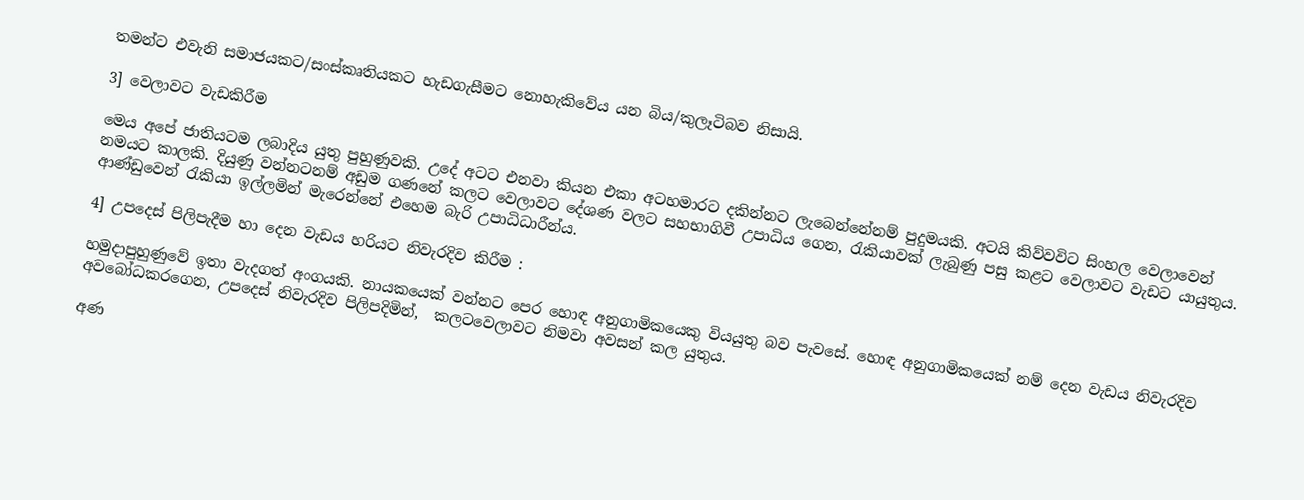තමන්ට එවැනි සමාජයකට/සංස්කෘතියකට හැඩගැසීමට නොහැකිවේය යන බිය/කුලෑටිබව නිසායි.

3] වෙලාවට වැඩකිරීම

මෙය අපේ ජාතියටම ලබාදිය යුතු පුහුණුවකි. උදේ අටට එනවා කියන එකා අටහමාරට දකින්නට ලැබෙන්නේනම් පුදුමයකි. අටයි කිව්වවිට සිංහල වෙලාවෙන් නමයට කාලකි. දියුණු වන්නටනම් අඩුම ගණනේ කලට වෙලාවට දේශණ වලට සහභාගිවී උපාධිය ගෙන, රැකියාවක් ලැබුණු පසු කළට වෙලාවට වැඩට යායුතුය. ආණ්ඩුවෙන් රැකියා ඉල්ලමින් මැරෙන්නේ එහෙම බැරි උපාධිධාරීන්ය.

4] උපදෙස් පිලිපැදීම හා දෙන වැඩය හරියට නිවැරදිව කිරීම :

හමුදාපුහුණුවේ ඉතා වැදගත් අංගයකි. නායකයෙක් වන්නට පෙර හොඳ අනුගාමිකයෙකු වියයුතු බව පැවසේ. හොඳ අනුගාමිකයෙක් නම් දෙන වැඩය නිවැරදිව අවබෝධකරගෙන, උපදෙස් නිවැරදිව පිලිපදිමින්,  කලටවෙලාවට නිමවා අවසන් කල යුතුය.

අණ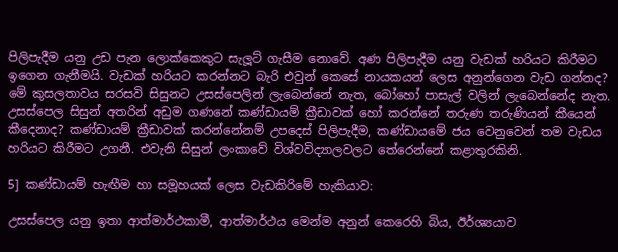පිලිපැදීම යනු උඩ පැන ලොක්කෙකුට සැලූට් ගැසීම නොවේ. අණ පිලිපැදීම යනු වැඩක් හරියට කිරීමට ඉගෙන ගැනීමයි. වැඩක් හරියට කරන්නට බැරි එවුන් කෙසේ නායකයන් ලෙස අනුන්ගෙන වැඩ ගන්නද? මේ කුසලතාවය සරසවි සිසුනට උසස්පෙලින් ලැබෙන්නේ නැත, බෝහෝ පාසැල් වලින් ලැබෙන්නේද නැත. උසස්පෙල සිසුන් අතරින් අඩුම ගණනේ කණ්ඩායම් ක්‍රීඩාවක් හෝ කරන්නේ තරුණ තරුණියන් කීයෙන් කීදෙනාද? කණ්ඩායම් ක්‍රීඩාවක් කරන්නේනම් උපදෙස් පිලිපැදීම, කණ්ඩායමේ ජය වෙනුවෙන් තම වැඩය හරියට කිරීමට උගනී. එවැනි සිසුන් ලංකාවේ විශ්වවිද්‍යාලවලට තේරෙන්නේ කළාතුරකිනි.

5] කණ්ඩායම් හැඟීම හා සමූහයක් ලෙස වැඩකිරිමේ හැකියාව:

උසස්පෙල යනු ඉතා ආත්මාර්ථකාමී, ආත්මාර්ථය මෙන්ම අනුන් කෙරෙහි බිය, ඊර්ශ්‍යයාව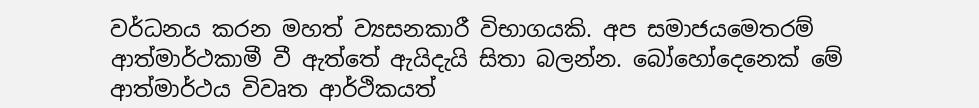වර්ධනය කරන මහත් ව්‍යසනකාරී විභාගයකි. අප සමාජයමෙතරම් ආත්මාර්ථකාමී වී ඇත්තේ ඇයිදැයි සිතා බලන්න. බෝහෝදෙනෙක් මේ ආත්මාර්ථය විවෘත ආර්ථිකයත්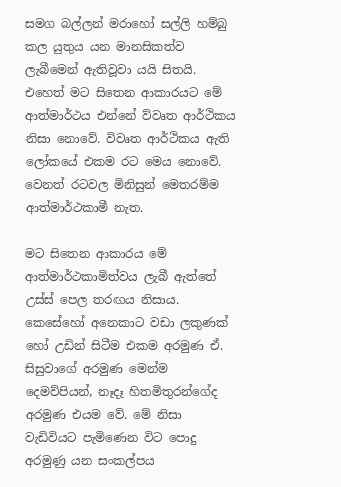සමග බල්ලන් මරාහෝ සල්ලි හම්බු කල යුතුය යන මානසිකත්ව ලැබීමෙන් ඇතිවූවා යයි සිතයි. එහෙත් මට සිතෙන ආකාරයට මේ ආත්මාර්ථය එන්නේ ව්වෘත ආර්ථිකය නිසා නොවේ. විවෘත ආර්ථිකය ඇති ලෝකයේ එකම රට මෙය නොවේ. වෙනත් රටවල මිනිසුන් මෙතරම්ම ආත්මාර්ථකාමී නැත.

මට සිතෙන ආකාරය මේ ආත්මාර්ථකාමිත්වය ලැබී ඇත්තේ උස්ස් පෙල තරඟය නිසාය. කෙසේහෝ අනෙකාට වඩා ලකුණක් හෝ උඩින් සිටීම එකම අරමුණ ඒ. සිසුවාගේ අරමුණ මෙන්ම දෙමව්පියන්, නෑදෑ හිතමිතුරන්ගේද අරමුණ එයම වේ. මේ නිසා වැඩිවියට පැමිණෙන විට පොදු අරමුණු යන සංකල්පය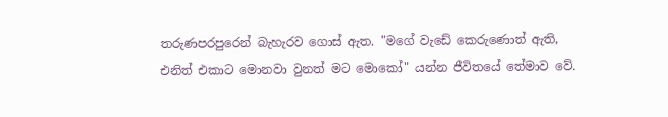තරුණපරපුරෙන් බැහැරව ගොස් ඇත. "මගේ වැඩේ කෙරුණොත් ඇති, එනිත් එකාට මොනවා වුනත් මට මොකෝ" යන්න ජීවිතයේ තේමාව වේ.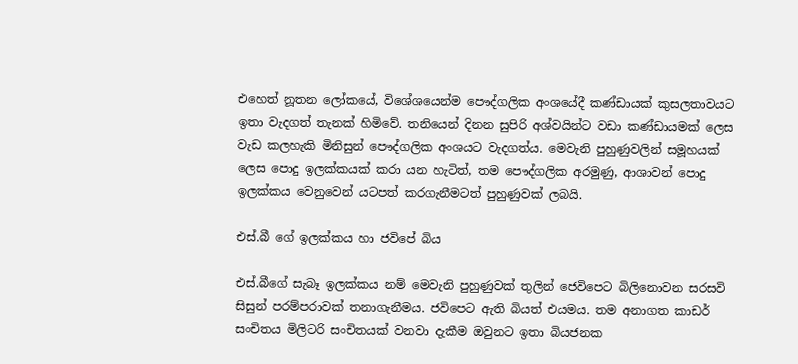එහෙත් නූතන ලෝකයේ, විශේශයෙන්ම පෞද්ගලික අංශයේදී කණ්ඩායක් කුසලතාවයට ඉතා වැදගත් තැනක් හිමිවේ. තනියෙන් දිනන සුපිරි අශ්වයින්ට වඩා කණ්ඩායමක් ලෙස වැඩ කලහැකි මිනිසුන් පෞද්ගලික අංශයට වැදගත්ය. මෙවැනි පුහුණුවලින් සමූහයක් ලෙස පොදු ඉලක්කයක් කරා යන හැටිත්, තම පෞද්ගලික අරමුණු, ආශාවන් පොදු ඉලක්කය වෙනුවෙන් යටපත් කරගැනීමටත් පුහුණුවක් ලබයි.

එස්.බී ගේ ඉලක්කය හා ජවිපේ බිය

එස්.බීගේ සැබෑ ඉලක්කය නම් මෙවැනි පුහුණුවක් තුලින් ජෙවිපෙට බිලිනොවන සරසවි සිසුන් පරම්පරාවක් තනාගැනීමය. ජවිපෙට ඇති බියත් එයමය. තම අනාගත කාඩර් සංචිතය මිලිටරි සංචිතයක් වනවා දැකීම ඔවුනට ඉතා බියජනක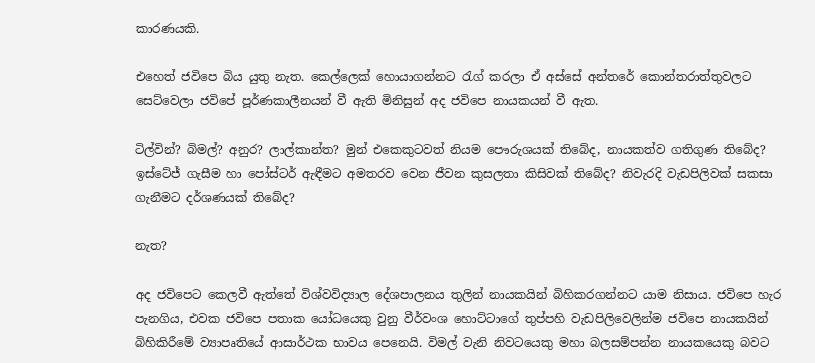කාරණයකි.

එහෙත් ජවිපෙ බිය යුතු නැත. කෙල්ලෙක් හොයාගන්නට රැග් කරලා ඒ අස්සේ අන්තරේ කොන්තරාත්තුවලට සෙට්වෙලා ජවිපේ පූර්ණකාලීනයන් වී ඇති මිනිසුන් අද ජවිපෙ නායකයන් වී ඇත.

ටිල්වින්? බිමල්? අනුර? ලාල්කාන්ත? මුන් එකෙකුටවත් නියම පෞරුශයක් තිබේද, නායකත්ව ගතිගුණ තිබේද? ඉස්ටේජ් ගැසීම හා පෝස්ටර් ඇඳීමට අමතරව වෙන ජීවන කුසලතා කිසිවක් තිබේද? නිවැරදි වැඩපිලිවක් සකසා ගැනීමට දර්ශණයක් තිබේද?

නැත?

අද ජවිපෙට කෙලවී ඇත්තේ විශ්වවිද්‍යාල දේශපාලනය තුලින් නායකයින් බිහිකරගන්නට යාම නිසාය. ජවිපෙ හැර පැනගිය, එවක ජවිපෙ පතාක යෝධයෙකු වුනු වීර්වංශ හොට්ටාගේ තුප්පහි වැඩපිලිවෙලින්ම ජවිපෙ නායකයින් බිහිකිරීමේ ව්‍යාපෘතියේ ආසාර්ථක භාවය පෙනෙයි. විමල් වැනි නිවටයෙකු මහා බලසම්පන්න නායකයෙකු බවට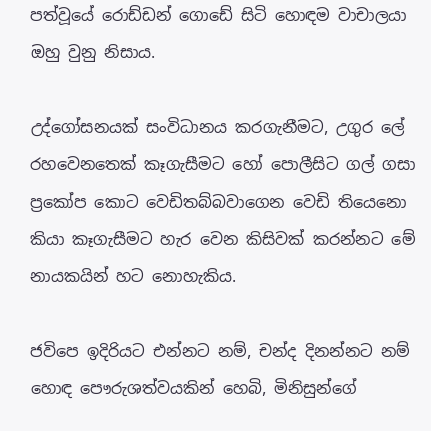පත්වූයේ රොඩ්ඩන් ගොඩේ සිටි හොඳම වාචාලයා ඔහු වුනු නිසාය.

උද්ගෝසනයක් සංවිධානය කරගැනීමට, උගුර ලේ රහවෙනතෙක් කෑගැසීමට හෝ පොලීසිට ගල් ගසා ප්‍රකෝප කොට වෙඩිතබ්බවාගෙන වෙඩි තියෙනො කියා කෑගැසීමට හැර වෙන කිසිවක් කරන්නට මේ නායකයින් හට නොහැකිය.

ජවිපෙ ඉදිරියට එන්නට නම්, චන්ද දිනන්නට නම් හොඳ පෞරුශත්වයකින් හෙබි, මිනිසුන්ගේ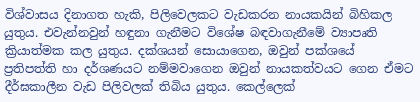විශ්වාසය දිනාගත හැකි, පිලිවෙලකට වැඩකරන නායකයින් බිහිකල යුතුය. එවැන්නවුන් හඳුනා ගැනීමට විශේෂ බඳවාගැනීමේ ව්‍යාපෘති ක්‍රියාත්මක කල යුතුය. දක්ශයන් සොයාගෙන, ඔවුන් පක්ශයේ ප්‍රතිපත්ති හා දර්ශණයට නම්මවාගෙන ඔවුන් නායකත්වයට ගෙන ඒමට දීර්ඝකාලීන වැඩ පිලිවලක් තිබිය යුතුය. කෙල්ලෙක්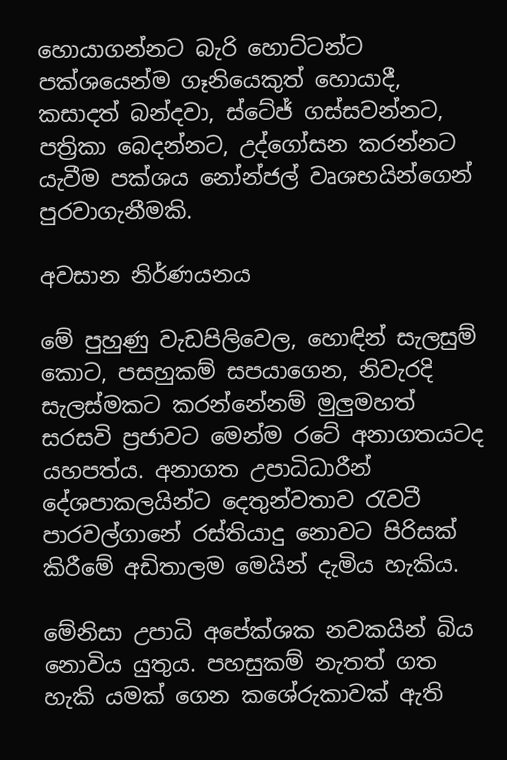හොයාගන්නට බැරි හොට්ටන්ට පක්ශයෙන්ම ගෑනියෙකුත් හොයාදී, කසාදත් බන්දවා, ස්ටේජ් ගස්සවන්නට, පත්‍රිකා බෙදන්නට, උද්ගෝසන කරන්නට යැවීම පක්ශය නෝන්ජල් වෘශභයින්ගෙන් පුරවාගැනීමකි.

අවසාන නිර්ණයනය

මේ පුහුණු වැඩපිලිවෙල, හොඳින් සැලසුම් කොට, පසහුකම් සපයාගෙන, නිවැරදි සැලස්මකට කරන්නේනම් මුලුමහත් සරසවි ප්‍රජාවට මෙන්ම රටේ අනාගතයටද යහපත්ය. අනාගත උපාධිධාරීන් දේශපාකලයින්ට දෙතුන්වතාව රැවටී පාරවල්ගානේ රස්තියාදු නොවට පිරිසක් කිරීමේ අඩිතාලම මෙයින් දැමිය හැකිය.

මේනිසා උපාධි අපේක්ශක නවකයින් බිය නොවිය යුතුය. පහසුකම් නැතත් ගත හැකි යමක් ගෙන කශේරුකාවක් ඇති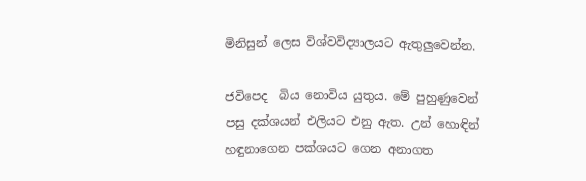මිනිසුන් ලෙස විශ්වවිද්‍යාලයට ඇතුලුවෙන්න.

ජවිපෙද  බිය නොවිය යුතුය. මේ පුහුණුවෙන් පසු දක්ශයන් එලියට එනු ඇත. උන් හොඳින් හඳුනාගෙන පක්ශයට ගෙන අනාගත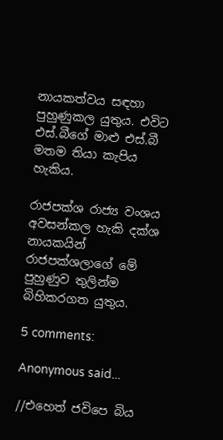නායකත්වය සඳහා පුහුණුකල යුතුය. එවිට එස්.බීගේ මාළු එස්.බී මතම තියා කැපිය හැකිය.

රාජපක්ශ රාජ්‍ය වංශය අවසන්කල හැකි දක්ශ නායකයින් රාජපක්ශලාගේ මේ පුහුණුව තුලින්ම බිහිකරගත යුතුය.

5 comments:

Anonymous said...

//එහෙත් ජවිපෙ බිය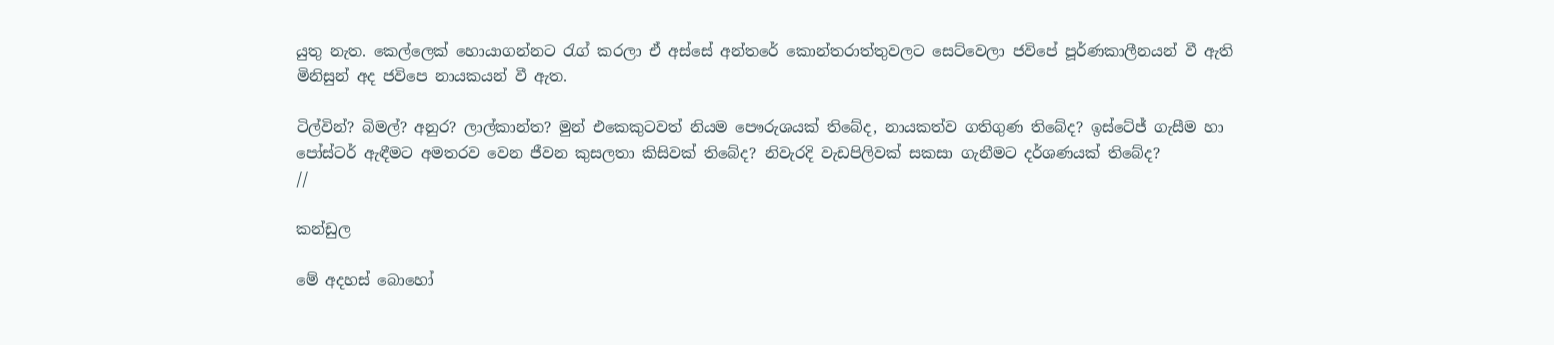යුතු නැත. කෙල්ලෙක් හොයාගන්නට රැග් කරලා ඒ අස්සේ අන්තරේ කොන්තරාත්තුවලට සෙට්වෙලා ජවිපේ පූර්ණකාලීනයන් වී ඇති මිනිසුන් අද ජවිපෙ නායකයන් වී ඇත.

ටිල්වින්? බිමල්? අනුර? ලාල්කාන්ත? මුන් එකෙකුටවත් නියම පෞරුශයක් තිබේද, නායකත්ව ගතිගුණ තිබේද? ඉස්ටේජ් ගැසීම හා පෝස්ටර් ඇඳීමට අමතරව වෙන ජීවන කුසලතා කිසිවක් තිබේද? නිවැරදි වැඩපිලිවක් සකසා ගැනීමට දර්ශණයක් තිබේද?
//

කන්ඩුල

මේ අදහස් බොහෝ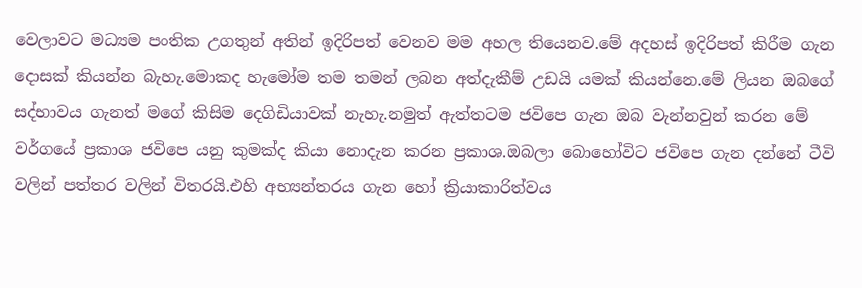වෙලාවට මධ්‍යම පංතික උගතුන් අතින් ඉදිරිපත් වෙනව මම අහල තියෙනව.මේ අදහස් ඉදිරිපත් කිරීම ගැන දොසක් කියන්න බැහැ.මොකද හැමෝම තම තමන් ලබන අත්දැකීම් උඩයි යමක් කියන්‍නෙ.මේ ලියන ඔබගේ සද්භාවය ගැනත් මගේ කිසිම දෙගිඩියාවක් නැහැ.නමුත් ඇත්තටම ජවිපෙ ගැන ඔබ වැන්නවුන් කරන මේ වර්ගයේ ප්‍රකාශ ජවිපෙ යනු කුමක්ද කියා නොදැන කරන ප්‍රකාශ.ඔබලා බොහෝවිට ජවිපෙ ගැන දන්නේ ටීවි වලින් පත්තර වලින් විතරයි.එහි අභ්‍යන්තරය ගැන හෝ ක්‍රියාකාරිත්වය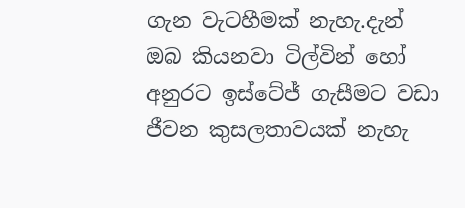ගැන වැටහීමක් ‍නැහැ.දැන් ඔබ කියනවා ටිල්වින් හෝ අනුරට ඉස්ටේජ් ගැසීමට වඩා ජීවන කුසලතාවයක් නැහැ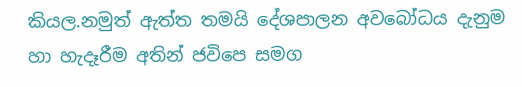කියල.නමුත් ඇත්ත තමයි දේශපාලන අවබෝධය දැනුම හා හැදෑරීම අතින් ජවිපෙ සමග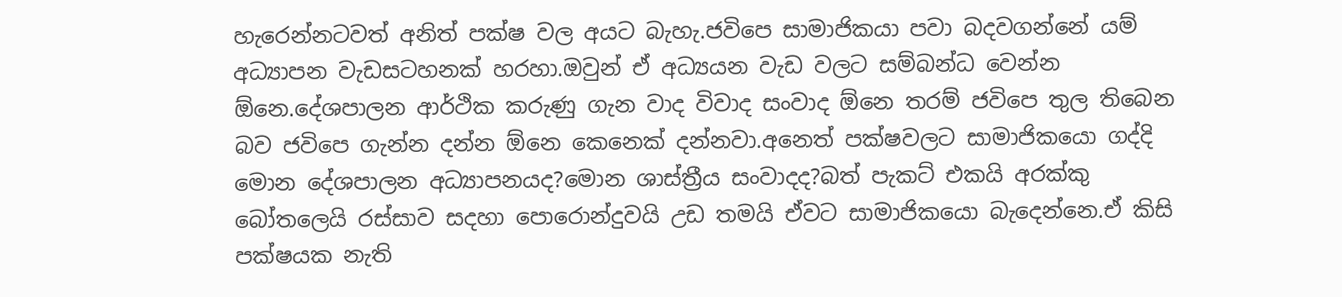හැරෙන්නටවත් අනිත් පක්ෂ වල අයට බැහැ.ජවිපෙ සාමාජිකයා පවා බදවගන්නේ යම් අධ්‍යාපන වැඩසටහනක් හරහා.ඔවුන් ඒ අධ්‍යයන වැඩ වලට සම්බන්ධ වෙන්න ඕනෙ.දේශපාලන ආර්ථික කරුණු ගැන වාද විවාද සංවාද ඕනෙ තරම් ජවිපෙ තුල තිබෙන බව ජවිපෙ ගැන්න දන්න ඕනෙ කෙනෙක් දන්නවා.අනෙත් පක්ෂවලට සාමාජිකයො ගද්දි මොන දේශපාලන අධ්‍යාපනයද?මොන ශාස්ත්‍රීය සංවාදද?බත් පැකට් එකයි අරක්කු බෝතලෙයි රස්සාව සදහා පොරොන්දුවයි උඩ තමයි ඒවට සාමාජිකයො බැදෙන්නෙ.ඒ කිසි පක්ෂයක නැති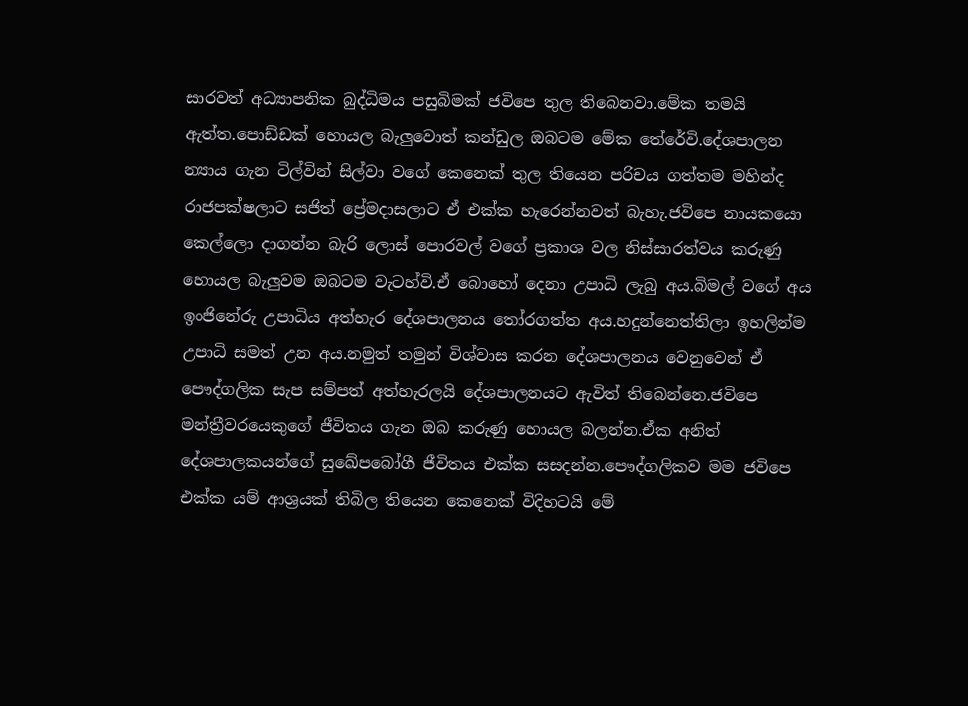සාරවත් අධ්‍යාපනික බුද්ධිමය පසුබිමක් ජවිපෙ තුල තිබෙනවා.මේක තමයි ඇත්ත.පොඩ්ඩක් හොයල බැලුවොත් කන්ඩුල ඔබටම මේක තේරේවි.දේශපාලන න්‍යාය ගැන ටිල්වින් සිල්වා වගේ කෙනෙක් තුල තියෙන පරිචය ගත්තම මහින්ද රාජපක්ෂලාට සජිත් ප්‍රේමදාසලාට ඒ එක්ක හැරෙන්නවත් බැහැ.ජවිපෙ නායකයො කෙල්ලො දාගන්න බැරි ලොස් පොරවල් වගේ ප්‍රකාශ වල නිස්සාරත්වය කරුණු හොයල බැලුවම ඔබටම වැටහ්වි.ඒ බොහෝ දෙනා උපාධි ලැබු අය.බිමල් වගේ අය ඉංජිනේරු උපාධිය අත්හැර දේශපාලනය තෝරගත්ත අය.හදුන්නෙත්තිලා ඉහලින්ම උපාධි සමත් උන අය.නමුත් තමුන් විශ්වාස කරන දේශපාලනය වෙනුවෙන් ඒ පෞද්ගලික සැප සම්පත් අත්හැරලයි දේශපාලනයට ඇවිත් තිබෙන්නෙ.ජවිපෙ මන්ත්‍රීවරයෙකුගේ ජීවිතය ගැන ඔබ කරුණු හොයල බලන්න.ඒක අනිත් දේශපාලකයන්ගේ සුඛේපබෝගී ජීවිතය එක්ක සසදන්න.පෞද්ගලිකව මම ජවිපෙ එක්ක යම් ආශ්‍රයක් තිබිල තියෙන කෙනෙක් විදිහටයි මේ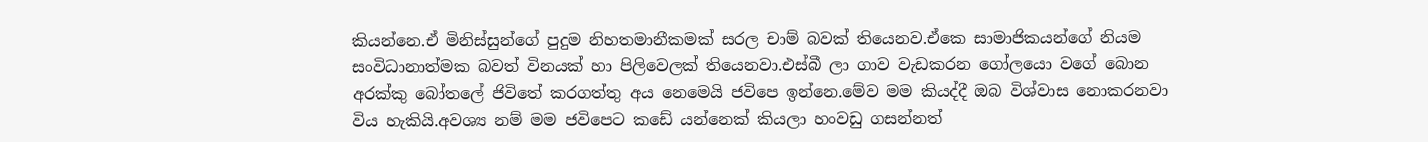කියන්නෙ.ඒ මිනිස්සුන්ගේ පුදුම නිහතමානීකමක් සරල චාම් බවක් තියෙනව.ඒකෙ සාමාජිකයන්ගේ නියම සංවිධානාත්මක බවත් විනයක් හා පිලිවෙලක් තියෙනවා.එස්බී ලා ගාව වැඩකරන ගෝලයො වගේ බොන අරක්කු බෝතලේ ජිවිතේ කරගත්තු අය නෙමෙයි ජවිපෙ ඉන්නෙ.මේව මම කියද්දී ඔබ විශ්වාස නොකරනවා විය හැකියි.අවශ්‍ය නම් මම ජවිපෙට කඩේ යන්නෙක් කියලා හංවඩු ගසන්නත්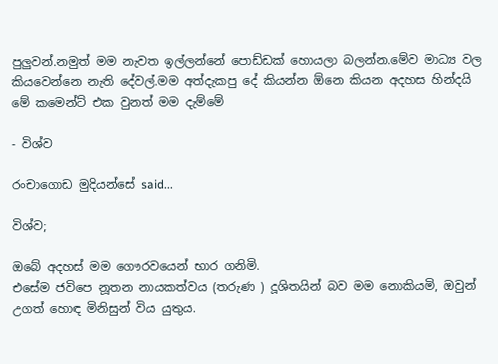පුලුවන්.නමුත් මම නැවත ඉල්ලන්නේ පොඩ්ඩක් හොයලා බලන්න.මේව මාධ්‍ය වල කියවෙන්නෙ නැති දේවල්.මම අත්දැකපු දේ කියන්න ඕනෙ කියන අදහස හින්දයි මේ කමෙන්ට් එක වුනත් මම දැම්මේ

- විශ්ව

රංචාගොඩ මුදියන්සේ said...

විශ්ව;

ඔබේ අදහස් මම ගෞරවයෙන් භාර ගනිමි.
එසේම ජවිපෙ නූතන නායකත්වය (තරුණ ) දූශිතයින් බව මම නොකියමි, ඔවුන් උගත් හොඳ මිනිසුන් විය යුතුය.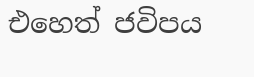එහෙත් ජවිපය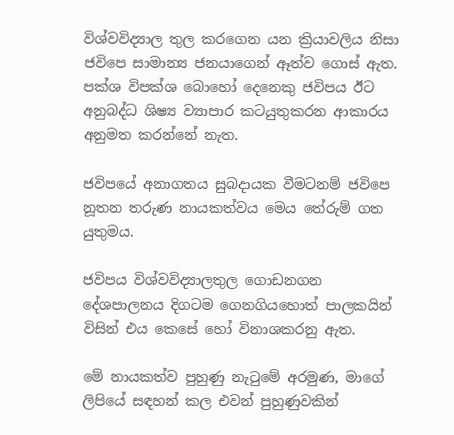විශ්වවිද්‍යාල තුල කරගෙන යන ක්‍රියාවලිය නිසා ජවිපෙ සාමාන්‍ය ජනයාගෙන් ඈත්ව ගොස් ඇත. පක්ශ විපක්ශ බොහෝ දෙනෙකු ජවිපය ඊට අනුබද්ධ ශිෂ්‍ය ව්‍යාපාර කටයුතුකරන ආකාරය අනුමත කරන්නේ නැත.

ජවිපයේ අනාගතය සුබදායක වීමටනම් ජවිපෙ නූතන තරුණ නායකත්වය මෙය තේරුම් ගත යුතුමය.

ජවිපය විශ්වවිද්‍යාලතුල ගොඩනගන දේශපාලනය දිගටම ගෙනගියහොත් පාලකයින් විසින් එය කෙසේ හෝ විනාශකරනු ඇත.

මේ නායකත්ව පුහුණු නැටුමේ අරමුණ, මාගේ ලිපියේ සඳහන් කල එවන් පුහුණුවකින්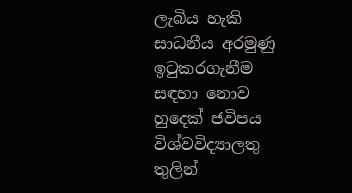ලැබිය හැකි සාධනීය අරමුණු ඉටුකරගැනීම සඳහා නොව හුදෙක් ජවිපය විශ්වවිද්‍යාලතු තුලින්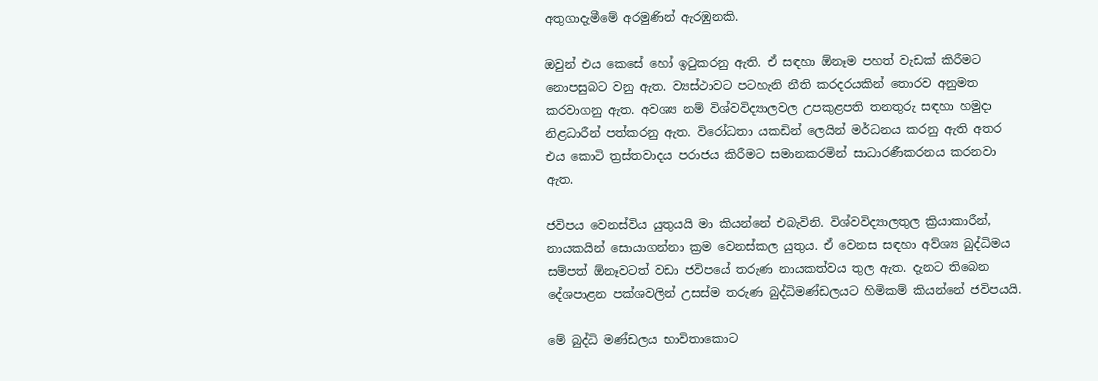අතුගාදැමීමේ අරමුණින් ඇරඹුනකි.

ඔවුන් එය කෙසේ හෝ ඉටුකරනු ඇති. ඒ සඳහා ඕනෑම පහත් වැඩක් කිරීමට නොපසුබට වනු ඇත. ව්‍යස්ථාවට පටහැනි නීති කරදරයකින් තොරව අනුමත කරවාගනු ඇත. අවශ්‍ය නම් විශ්වවිද්‍යාලවල උපකුළපති තනතුරු සඳහා හමුදා නිළධාරීන් පත්කරනු ඇත. විරෝධතා යකඩින් ලෙයින් මර්ධනය කරනු ඇති අතර එය කොටි ත්‍රස්තවාදය පරාජය කිරීමට සමානකරමින් සාධාරණීකරනය කරනවා ඇත.

ජවිපය වෙනස්විය යුතුයයි මා කියන්නේ එබැවිනි. විශ්වවිද්‍යාලතුල ක්‍රියාකාරීන්, නායකයින් සොයාගන්නා ක්‍රම වෙනස්කල යුතුය. ඒ වෙනස සඳහා අව්ශ්‍ය බුද්ධිමය සම්පත් ඕනෑවටත් වඩා ජවිපයේ තරුණ නායකත්වය තුල ඇත. දැනට තිබෙන දේශපාළන පක්ශවලින් උසස්ම තරුණ බුද්ධිමණ්ඩලයට හිමිකම් කියන්නේ ජවිපයයි.

මේ බුද්ධි මණ්ඩලය භාවිතාකොට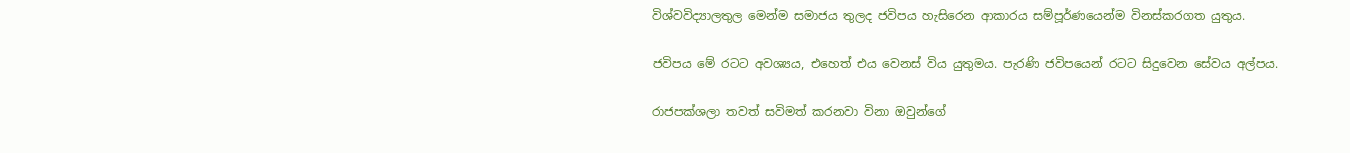විශ්වවිද්‍යාලතුල මෙන්ම සමාජය තුලද ජවිපය හැසිරෙන ආකාරය සම්පූර්ණයෙන්ම විනස්කරගත යුතුය.

ජවිපය මේ රටට අවශ්‍යය, එහෙත් එය වෙනස් විය යුතුමය. පැරණි ජවිපයෙන් රටට සිදුවෙන සේවය අල්පය.

රාජපක්ශලා තවත් සවිමත් කරනවා විනා ඔවුන්ගේ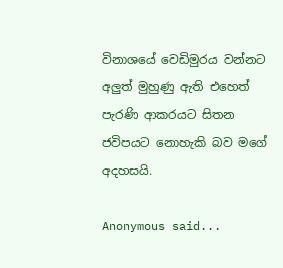විනාශයේ වෙඩිමුරය වන්නට අලුත් මුහුණු ඇති එහෙත් පැරණි ආකරයට සිතන ජවිපයට නොහැකි බව මගේ අදහසයි.

Anonymous said...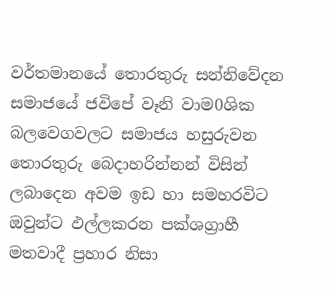වර්තමානයේ තොරතුරු සන්නිවේදන සමාජයේ ජවිපේ වෑනි වාම0ශික බලවෙගවලට සමාජය හසුරුවන තොරතුරු බෙදාහරින්නන් විසින් ලබාදෙන අවම ඉඩ හා සමහරවිට ඔවුන්ට ඵල්ලකරන පක්ශග්‍රාහී මතවාදී ප්‍රහාර නිසා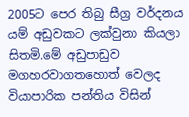2005ට පෙර තිබු සීග්‍ර වර්දනය යම් අඩුවකට ලක්වුනා කියලා සිතමි.මේ අඩුපාඩුව මගහරවාගතහොත් වෙලද වියාපාරික පන්තිය විසින්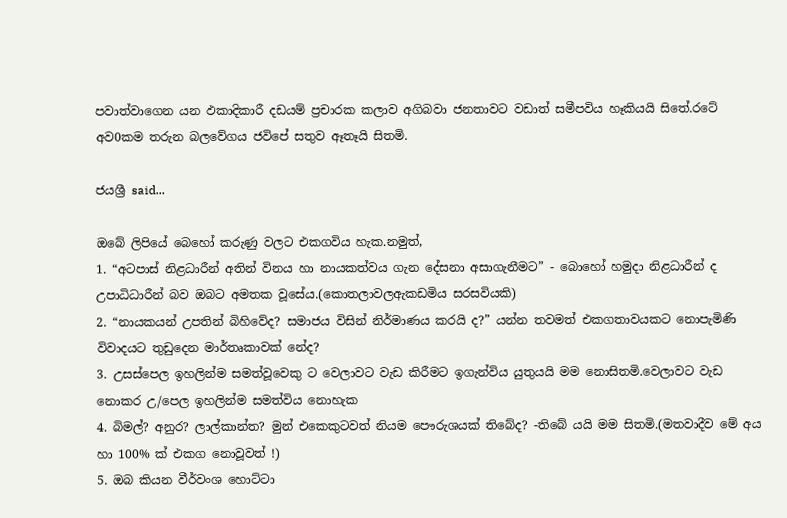පවාත්වාගෙන යන ඵකාදිකාරී දඩයම් ප්‍රචාරක කලාව අගිබවා ජනතාවට වඩාත් සමීපවිය හෑකියයි සිතේ.රටේ අව0කම තරුන බලවේගය ජවිපේ සතුව ඈතෑයි සිතමි.

ජයශ්‍රී said...

ඔබේ ලිපියේ බෙහෝ කරුණු වලට එකගවිය හැක.නමුත්,
1. “අටපාස් නිළධාරීන් අතින් විනය හා නායකත්වය ගැන දේසනා අසාගැනීමට” - බොහෝ හමුදා නිළධාරීන් ද උපාධිධාරීන් බව ඔබට අමතක වූසේය.(කොතලාවලඇකඩමිය සරසවියකි)
2. “නායකයන් උපතින් බිහිවේද? සමාජය විසින් නිර්මාණය කරයි ද?” යන්න තවමත් එකගතාවයකට නොපැමිණි විවාදයට තුඩුදෙන මාර්තෘකාවක් නේද?
3. උසස්පෙල ඉහලින්ම සමත්වූවෙකු ට වෙලාවට වැඩ කිරීමට ඉගැන්විය යුතුයයි මම නොසිතමි.වෙලාවට වැඩ නොකර උ/පෙල ඉහලින්ම සමත්විය නොහැක
4. බිමල්? අනුර? ලාල්කාන්ත? මුන් එකෙකුටවත් නියම පෞරුශයක් තිබේද? -තිබේ යයි මම සිතමි.(මතවාදීව මේ අය හා 100% ක් එකග නොවූවත් !)
5. ඔබ කියන වීර්වංශ හොට්ටා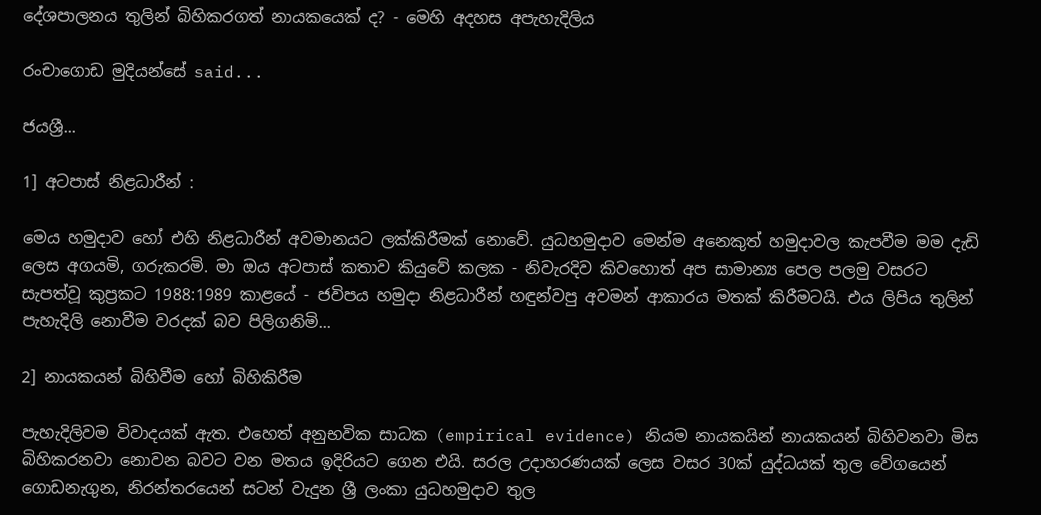දේශපාලනය තුලින් බිහිකරගත් නායකයෙක් ද? - මෙහි අදහස අපැහැදිලිය

රංචාගොඩ මුදියන්සේ said...

ජයශ්‍රී...

1] අටපාස් නිළධාරීන් :

මෙය හමුදාව හෝ එහි නිළධාරීන් අවමානයට ලක්කිරීමක් නොවේ. යුධහමුදාව මෙන්ම අනෙකුත් හමුදාවල කැපවීම මම දැඩි ලෙස අගයමි, ගරුකරමි. මා ඔය අටපාස් කතාව කියුවේ කලක - නිවැරදිව කිවහොත් අප සාමාන්‍ය පෙල පලමු වසරට සැපත්වූ කුප්‍රකට 1988:1989 කාළයේ - ජවිපය හමුදා නිළධාරීන් හඳුන්වපු අවමන් ආකාරය මතක් කිරීමටයි. එය ලිපිය තුලින් පැහැදිලි නොවීම වරදක් බව පිලිගනිමි...

2] නායකයන් බිහිවීම හෝ බිහිකිරීම

පැහැදිලිවම විවාදයක් ඇත. එහෙත් අනුභවික සාධක (empirical evidence) නියම නායකයින් නායකයන් බිහිවනවා මිස බිහිකරනවා නොවන බවට වන මතය ඉදිරියට ගෙන එයි. සරල උදාහරණයක් ලෙස වසර 30ක් යුද්ධයක් තුල වේගයෙන් ගොඩනැගුන, නිරන්තරයෙන් සටන් වැදුන ශ්‍රී ලංකා යුධහමුදාව තුල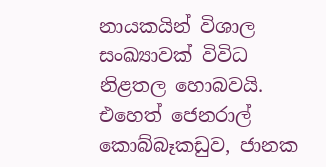නායකයින් විශාල සංඛ්‍යාවක් විවිධ නිළතල හොබවයි. එහෙත් ජෙනරාල් කොබ්බෑකඩුව, ජානක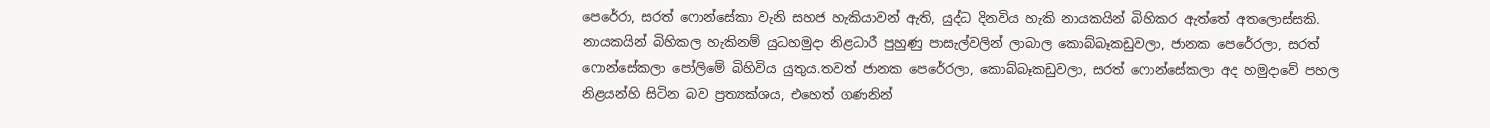පෙරේරා, සරත් ෆොන්සේකා වැනි සහජ හැකියාවන් ඇති, යුද්ධ දිනවිය හැකි නායකයින් බිහිකර ඇත්තේ අතලොස්සකි. නායකයින් බිහිකල හැකිනම් යුධහමුදා නිළධාරී පුහුණු පාසැල්වලින් ලාබාල කොබ්බෑකඩුවලා, ජානක පෙරේරලා, සරත් ෆොන්සේකලා පෝලිමේ බිහිවිය යුතුය.තවත් ජානක පෙරේරලා, කොබ්බෑකඩුවලා, සරත් ෆොන්සේකලා අද හමුදාවේ පහල නිළයන්හි සිටින බව ප්‍රත්‍යක්ශය, එහෙත් ගණනින්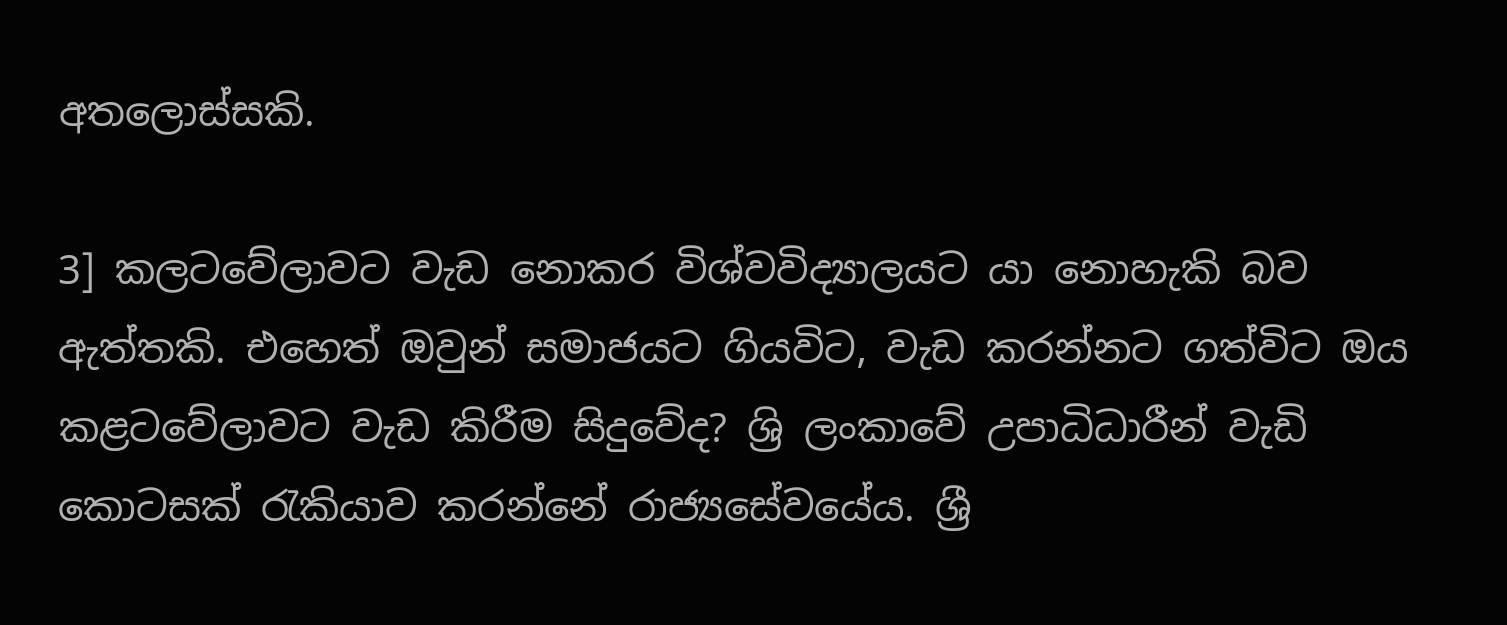අතලොස්සකි.

3] කලටවේලාවට වැඩ නොකර විශ්වවිද්‍යාලයට යා නොහැකි බව ඇත්තකි. එහෙත් ඔවුන් සමාජයට ගියවිට, වැඩ කරන්නට ගත්විට ඔය කළටවේලාවට වැඩ කිරීම සිදුවේද? ශ්‍රි ලංකාවේ උපාධිධාරීන් වැඩි කොටසක් රැකියාව කරන්නේ රාජ්‍යසේවයේය. ශ්‍රී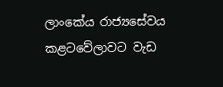ලාංකේය රාජ්‍යසේවය කළටවේලාවට වැඩ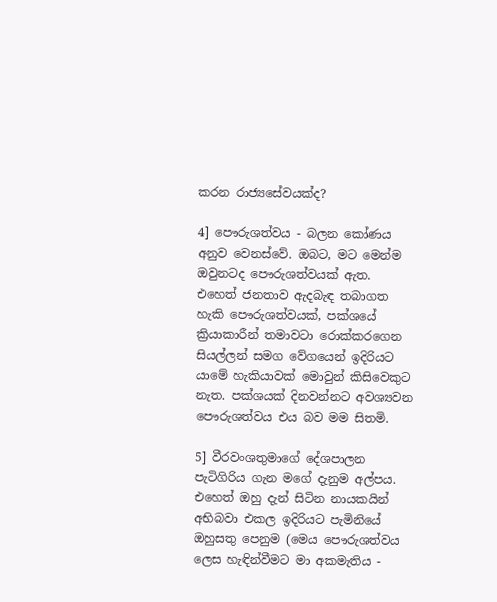කරන රාජ්‍යසේවයක්ද?

4] පෞරුශත්වය - බලන කෝණය අනුව වෙනස්වේ. ඔබට, මට මෙන්ම ඔවුනටද පෞරුශත්වයක් ඇත. එහෙත් ජනතාව ඇදබැඳ තබාගත හැකි පෞරුශත්වයක්, පක්ශයේ ක්‍රියාකාරීන් තමාවටා රොක්කරගෙන සියල්ලන් සමග වේගයෙන් ඉදිරියට යාමේ හැකියාවක් මොවුන් කිසිවෙකුට නැත. පක්ශයක් දිනවන්නට අවශ්‍යවන පෞරුශත්වය එය බව මම සිතමි.

5] වීරවංශතුමාගේ දේශපාලන පැටිගිරිය ගැන මගේ දැනුම අල්පය. එහෙත් ඔහු දැන් සිටින නායකයින් අභිබවා එකල ඉදිරියට පැමිනියේ ඔහුසතු පෙනුම (මෙය පෞරුශත්වය ලෙස හැඳින්වීමට මා අකමැතිය -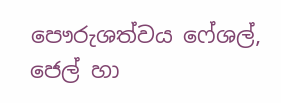පෞරුශත්වය ෆේශල්, ජෙල් හා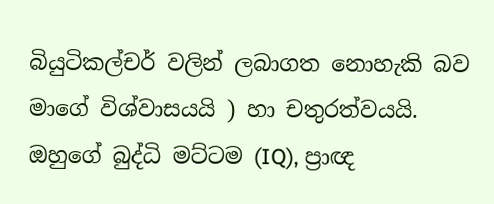බියුටිකල්චර් වලින් ලබාගත නොහැකි බව මාගේ විශ්වාසයයි ) හා චතුරත්වයයි. ඔහුගේ බුද්ධි මට්ටම (IQ), ප්‍රාඥ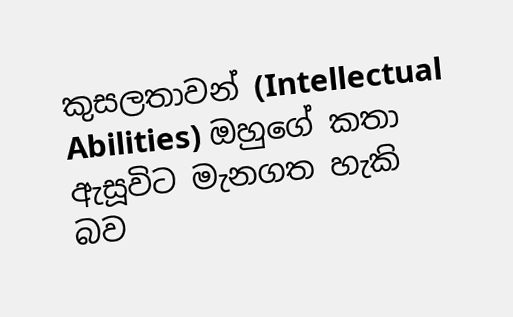කුසලතාවන් (Intellectual Abilities) ඔහුගේ කතා ඇසූවිට මැනගත හැකි බව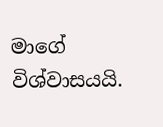මාගේ විශ්වාසයයි.